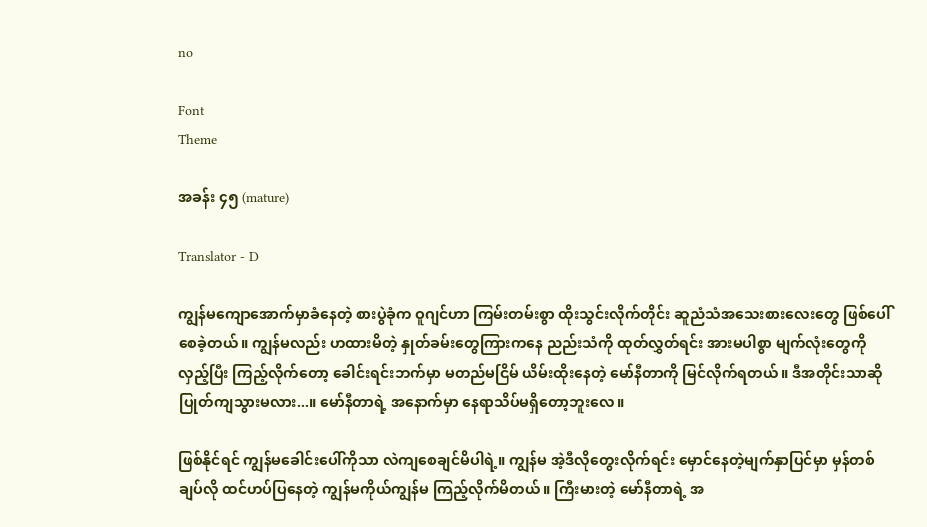no

Font
Theme

အခန်း ၄၅ (mature)

Translator - D

ကျွန်မကျောအောက်မှာခံနေတဲ့ စားပွဲခုံက ဝူဂျင်ဟာ ကြမ်းတမ်းစွာ ထိုးသွင်းလိုက်တိုင်း ဆူညံသံအသေးစားလေးတွေ ဖြစ်ပေါ်စေခဲ့တယ်။ ကျွန်မလည်း ဟထားမိတဲ့ နှုတ်ခမ်းတွေကြားကနေ ညည်းသံကို ထုတ်လွှတ်ရင်း အားမပါစွာ မျက်လုံးတွေကိုလှည့်ပြီး ကြည့်လိုက်တော့ ခေါင်းရင်းဘက်မှာ မတည်မငြိမ် ယိမ်းထိုးနေတဲ့ မော်နီတာကို မြင်လိုက်ရတယ်။ ဒီအတိုင်းသာဆို ပြုတ်ကျသွားမလား...။ မော်နီတာရဲ့ အနောက်မှာ နေရာသိပ်မရှိတော့ဘူးလေ။

ဖြစ်နိုင်ရင် ကျွန်မခေါင်းပေါ်ကိုသာ လဲကျစေချင်မိပါရဲ့။ ကျွန်မ အဲ့ဒီလိုတွေးလိုက်ရင်း မှောင်နေတဲ့မျက်နှာပြင်မှာ မှန်တစ်ချပ်လို ထင်ဟပ်ပြနေတဲ့ ကျွန်မကိုယ်ကျွန်မ ကြည့်လိုက်မိတယ်။ ကြီးမားတဲ့ မော်နီတာရဲ့ အ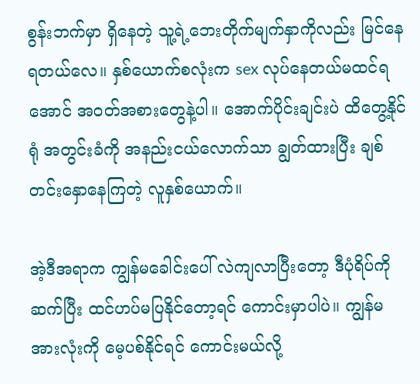စွန်းဘက်မှာ ရှိနေတဲ့ သူ့ရဲ့ဘေးတိုက်မျက်နှာကိုလည်း မြင်နေရတယ်လေ။ နှစ်ယောက်စလုံးက sex လုပ်နေတယ်မထင်ရအောင် အဝတ်အစားတွေနဲ့ပါ။ အောက်ပိုင်းချင်းပဲ ထိတွေ့နိုင်ရုံ အတွင်းခံကို အနည်းငယ်လောက်သာ ချွတ်ထားပြီး ချစ်တင်းနှောနေကြတဲ့ လူနှစ်ယောက်။

အဲ့ဒီအရာက ကျွန်မခေါင်းပေါ် လဲကျလာပြီးတော့ ဒီပုံရိပ်ကို ဆက်ပြီး ထင်ဟပ်မပြနိုင်တော့ရင် ကောင်းမှာပါပဲ။ ကျွန်မ အားလုံးကို မေ့ပစ်နိုင်ရင် ကောင်းမယ်လို့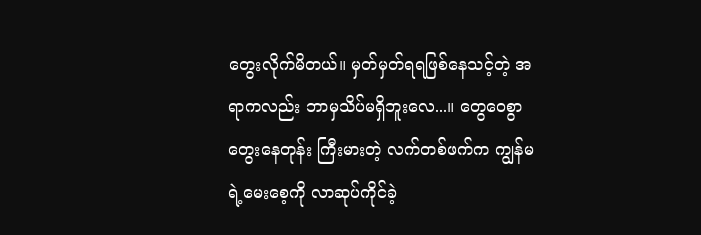တွေးလိုက်မိတယ်။ မှတ်မှတ်ရရဖြစ်နေသင့်တဲ့ အရာကလည်း ဘာမှသိပ်မရှိဘူးလေ...။ တွေဝေစွာ တွေးနေတုန်း ကြီးမားတဲ့ လက်တစ်ဖက်က ကျွန်မရဲ့မေးစေ့ကို လာဆုပ်ကိုင်ခဲ့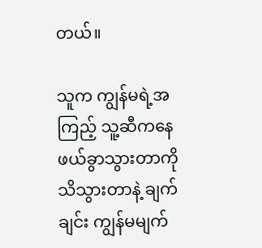တယ်။

သူက ကျွန်မရဲ့အကြည့် သူ့ဆီကနေ ဖယ်ခွာသွားတာကို သိသွားတာနဲ့ ချက်ချင်း ကျွန်မမျက်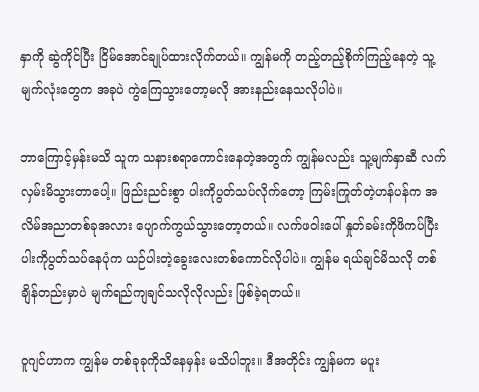နှာကို ဆွဲကိုင်ပြီး ငြိမ်အောင်ချုပ်ထားလိုက်တယ်။ ကျွန်မကို တည့်တည့်စိုက်ကြည့်နေတဲ့ သူ့မျက်လုံးတွေက အခုပဲ ကွဲကြေသွားတော့မလို အားနည်းနေသလိုပါပဲ။

ဘာကြောင့်မှန်းမသိ သူက သနားစရာကောင်းနေတဲ့အတွက် ကျွန်မလည်း သူ့မျက်နှာဆီ လက်လှမ်းမိသွားတာပေါ့။ ဖြည်းညင်းစွာ ပါးကိုပွတ်သပ်လိုက်တော့ ကြမ်းကြုတ်တဲ့ဟန်ပန်က အလိမ်အညာတစ်ခုအလား ပျောက်ကွယ်သွားတော့တယ်။ လက်ဖဝါးပေါ် နှုတ်ခမ်းကိုဖိကပ်ပြီး ပါးကိုပွတ်သပ်နေပုံက ယဉ်ပါးတဲ့ခွေးလေးတစ်ကောင်လိုပါပဲ။ ကျွန်မ ရယ်ချင်မိသလို တစ်ချိန်တည်းမှာပဲ မျက်ရည်ကျချင်သလိုလိုလည်း ဖြစ်ခဲ့ရတယ်။

ဝူဂျင်ဟာက ကျွန်မ တစ်ခုခုကိုသိနေမှန်း မသိပါဘူး။ ဒီအတိုင်း ကျွန်မက မပူး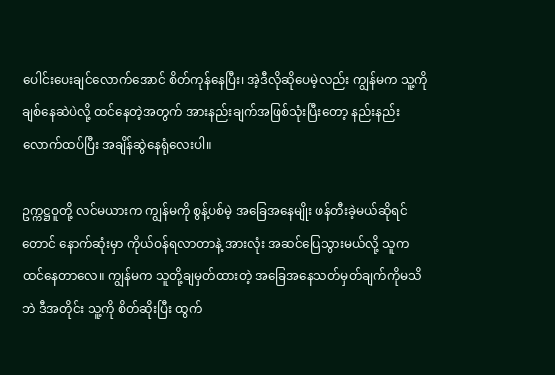ပေါင်းပေးချင်လောက်အောင် စိတ်ကုန်နေပြီး၊ အဲ့ဒီလိုဆိုပေမဲ့လည်း ကျွန်မက သူ့ကို ချစ်နေဆဲပဲလို့ ထင်နေတဲ့အတွက် အားနည်းချက်အဖြစ်သုံးပြီးတော့ နည်းနည်းလောက်ထပ်ပြီး အချိန်ဆွဲနေရုံလေးပါ။

ဥက္ကဋ္ဌဝူတို့ လင်မယားက ကျွန်မကို စွန့်ပစ်မဲ့ အခြေအနေမျိုး ဖန်တီးခဲ့မယ်ဆိုရင်တောင် နောက်ဆုံးမှာ ကိုယ်ဝန်ရလာတာနဲ့ အားလုံး အဆင်ပြေသွားမယ်လို့ သူက ထင်နေတာလေ။ ကျွန်မက သူတို့ချမှတ်ထားတဲ့ အခြေအနေသတ်မှတ်ချက်ကိုမသိဘဲ ဒီအတိုင်း သူ့ကို စိတ်ဆိုးပြီး ထွက်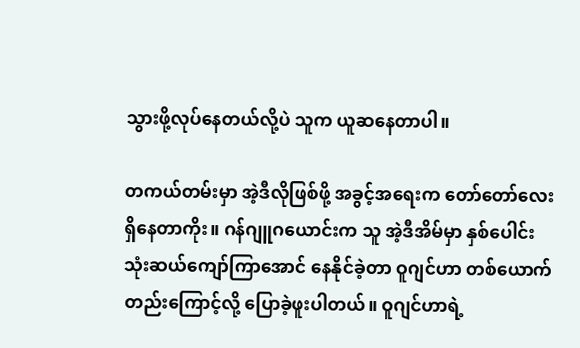သွားဖို့လုပ်နေတယ်လို့ပဲ သူက ယူဆနေတာပါ။

တကယ်တမ်းမှာ အဲ့ဒီလိုဖြစ်ဖို့ အခွင့်အရေးက တော်တော်လေးရှိနေတာကိုး။ ဂန်ဂျူဂယောင်းက သူ အဲ့ဒီအိမ်မှာ နှစ်ပေါင်းသုံးဆယ်ကျော်ကြာအောင် နေနိုင်ခဲ့တာ ဝူဂျင်ဟာ တစ်ယောက်တည်းကြောင့်လို့ ပြောခဲ့ဖူးပါတယ်။ ဝူဂျင်ဟာရဲ့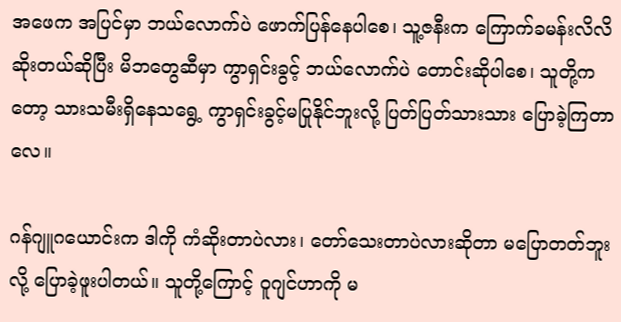အဖေက အပြင်မှာ ဘယ်လောက်ပဲ ဖောက်ပြန်နေပါစေ၊ သူ့ဇနီးက ကြောက်ခမန်းလိလိ ဆိုးတယ်ဆိုပြီး မိဘတွေဆီမှာ ကွာရှင်းခွင့် ဘယ်လောက်ပဲ တောင်းဆိုပါစေ၊ သူတို့ကတော့ သားသမီးရှိနေသရွေ့ ကွာရှင်းခွင့်မပြုနိုင်ဘူးလို့ ပြတ်ပြတ်သားသား ပြောခဲ့ကြတာလေ။

ဂန်ဂျူဂယောင်းက ဒါကို ကံဆိုးတာပဲလား၊ တော်သေးတာပဲလားဆိုတာ မပြောတတ်ဘူးလို့ ပြောခဲ့ဖူးပါတယ်။ သူတို့ကြောင့် ဝူဂျင်ဟာကို မ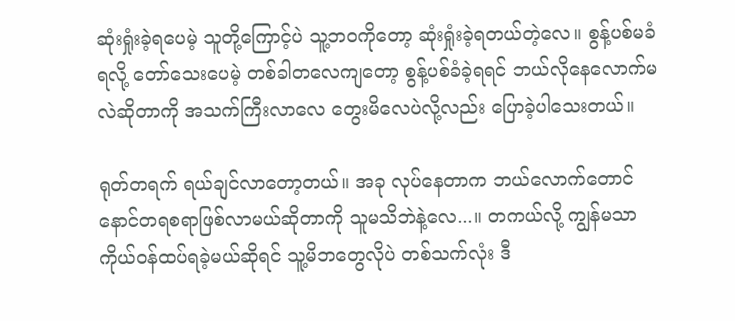ဆုံးရှုံးခဲ့ရပေမဲ့ သူတို့ကြောင့်ပဲ သူ့ဘဝကိုတော့ ဆုံးရှုံးခဲ့ရတယ်တဲ့လေ။ စွန့်ပစ်မခံရလို့ တော်သေးပေမဲ့ တစ်ခါတလေကျတော့ စွန့်ပစ်ခံခဲ့ရရင် ဘယ်လိုနေလောက်မလဲဆိုတာကို အသက်ကြီးလာလေ တွေးမိလေပဲလို့လည်း ပြောခဲ့ပါသေးတယ်။

ရုတ်တရက် ရယ်ချင်လာတော့တယ်။ အခု လုပ်နေတာက ဘယ်လောက်တောင် နောင်တရစရာဖြစ်လာမယ်ဆိုတာကို သူမသိဘဲနဲ့လေ...။ တကယ်လို့ ကျွန်မသာ ကိုယ်ဝန်ထပ်ရခဲ့မယ်ဆိုရင် သူ့မိဘတွေလိုပဲ တစ်သက်လုံး ဒီ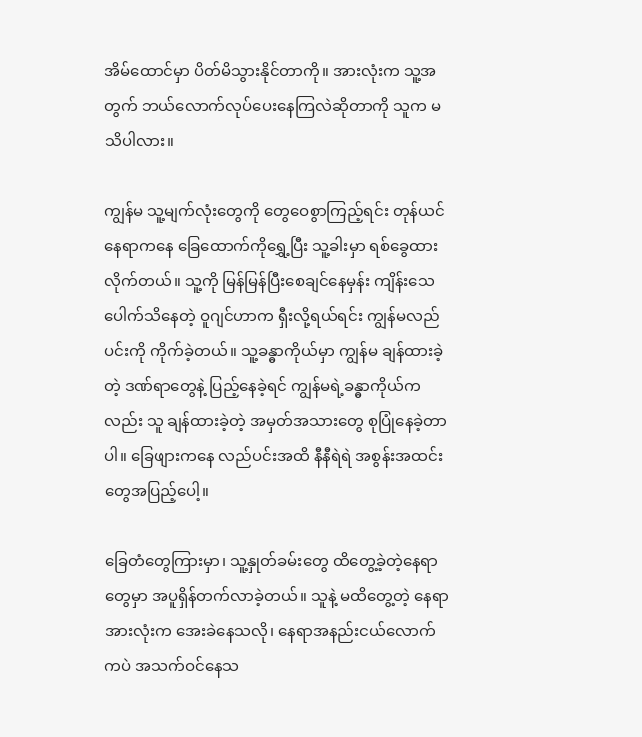အိမ်ထောင်မှာ ပိတ်မိသွားနိုင်တာကို။ အားလုံးက သူ့အတွက် ဘယ်လောက်လုပ်ပေးနေကြလဲဆိုတာကို သူက မသိပါလား။

ကျွန်မ သူ့မျက်လုံးတွေကို တွေဝေစွာကြည့်ရင်း တုန်ယင်နေရာကနေ ခြေထောက်ကိုရွှေ့ပြီး သူ့ခါးမှာ ရစ်ခွေထားလိုက်တယ်။ သူ့ကို မြန်မြန်ပြီးစေချင်နေမှန်း ကျိန်းသေပေါက်သိနေတဲ့ ဝူဂျင်ဟာက ရှီးလို့ရယ်ရင်း ကျွန်မလည်ပင်းကို ကိုက်ခဲ့တယ်။ သူ့ခန္ဓာကိုယ်မှာ ကျွန်မ ချန်ထားခဲ့တဲ့ ဒဏ်ရာတွေနဲ့ ပြည့်နေခဲ့ရင် ကျွန်မရဲ့ခန္ဓာကိုယ်ကလည်း သူ ချန်ထားခဲ့တဲ့ အမှတ်အသားတွေ စုပြုံနေခဲ့တာပါ။ ခြေဖျားကနေ လည်ပင်းအထိ နီနီရဲရဲ အစွန်းအထင်းတွေအပြည့်ပေါ့။

ခြေတံတွေကြားမှာ၊ သူ့နှုတ်ခမ်းတွေ ထိတွေ့ခဲ့တဲ့နေရာတွေမှာ အပူရှိန်တက်လာခဲ့တယ်။ သူနဲ့ မထိတွေ့တဲ့ နေရာအားလုံးက အေးခဲနေသလို၊ နေရာအနည်းငယ်လောက်ကပဲ အသက်ဝင်နေသ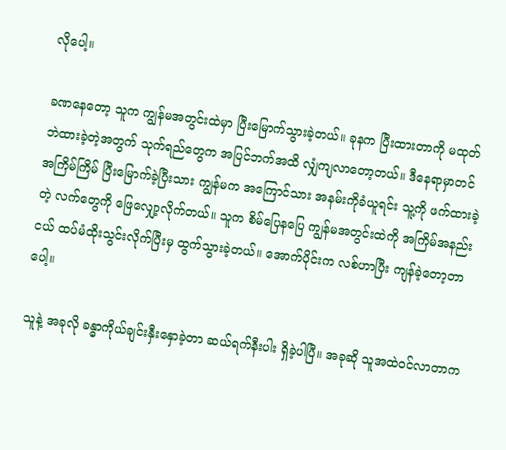လိုပေါ့။

ခဏနေတော့ သူက ကျွန်မအတွင်းထဲမှာ ပြီးမြောက်သွားခဲ့တယ်။ ခုနက ပြီးထားတာကို မထုတ်ဘဲထားခဲ့တဲ့အတွက် သုက်ရည်တွေက အပြင်ဘက်အထိ လျှံကျလာတော့တယ်။ ဒီနေရာမှာတင် အကြိမ်ကြိမ် ပြီးမြောက်ခဲ့ပြီးသား ကျွန်မက အကြောင်သား အနမ်းကိုခံယူရင်း သူ့ကို ဖက်ထားခဲ့တဲ့ လက်တွေကို ဖြေလျှော့လိုက်တယ်။ သူက စိမ်ပြေနပြေ ကျွန်မအတွင်းထဲကို အကြိမ်အနည်းငယ် ထပ်မံထိုးသွင်းလိုက်ပြီးမှ ထွက်သွားခဲ့တယ်။ အောက်ပိုင်းက လစ်ဟာပြီး ကျန်ခဲ့တော့တာပေါ့။

သူနဲ့ အခုလို ခန္ဓာကိုယ်ချင်းနှီးနှောခဲ့တာ ဆယ်ရက်နီးပါး ရှိခဲ့ပါပြီ။ အခုဆို သူအထဲဝင်လာတာက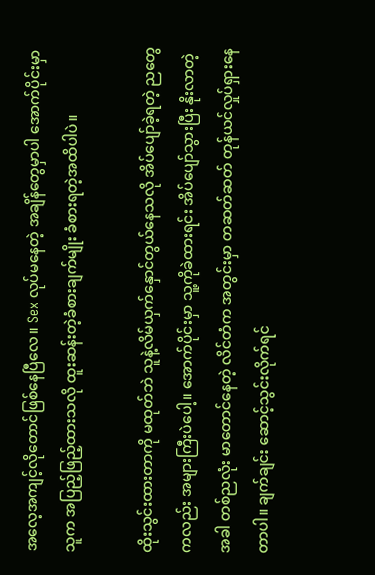အလေ့အကျင့်လိုတောင်ဖြစ်နေပြီလေ။ Sex လုပ်မနေတဲ့ အချိန်တွေမှာပါ အောက်ပိုင်းမှာ သူက အပြည့်ဖြည့်ထားသလို ထူးဆန်းတဲ့ခံစားချက်မျိုး ခံစားရတဲ့အထိပါပဲ။

ထိုးသွင်းထားတာကို မထုတ်ဘဲ သူနဲ့လိမ်ယှက်နှောင်တွယ်နေသလို အိပ်ပျော်ခဲ့ရတဲ့ ညတွေကလည်း အများကြီးပဲပေါ့။ အောက်ပိုင်းမှာ သူ့ကိုခဲထားရင်း အိပ်ပျော်သွားပြီး နိုးလာတဲ့အခါ တစ်ညလုံး မာတောင်နေတဲ့ လိင်တံက အတွင်းမှာ တဆတ်ဆတ် တုန်ယင်လှုပ်ရှားနေတာပါ။ ချက်ချင်း ဆောင့်သွင်းလိုက်ရင်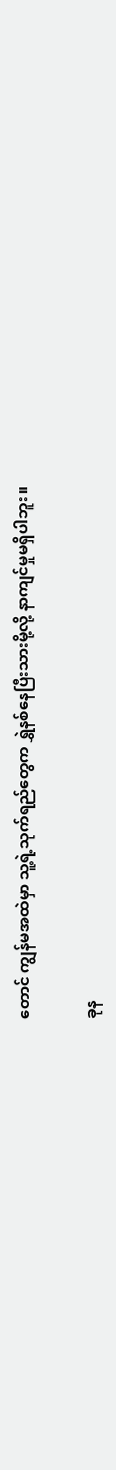တောင် ကျွန်မအထဲမှာ သူ့ရဲ့သုက်ရည်တွေက ရွှဲနစ်နေပြီးသားမို့လို့ နာကျင်မှုမရှိပါဘူး။

ခုန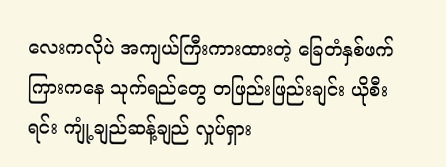လေးကလိုပဲ အကျယ်ကြီးကားထားတဲ့ ခြေတံနှစ်ဖက်ကြားကနေ သုက်ရည်တွေ တဖြည်းဖြည်းချင်း ယိုစီးရင်း ကျုံ့ချည်ဆန့်ချည် လှုပ်ရှား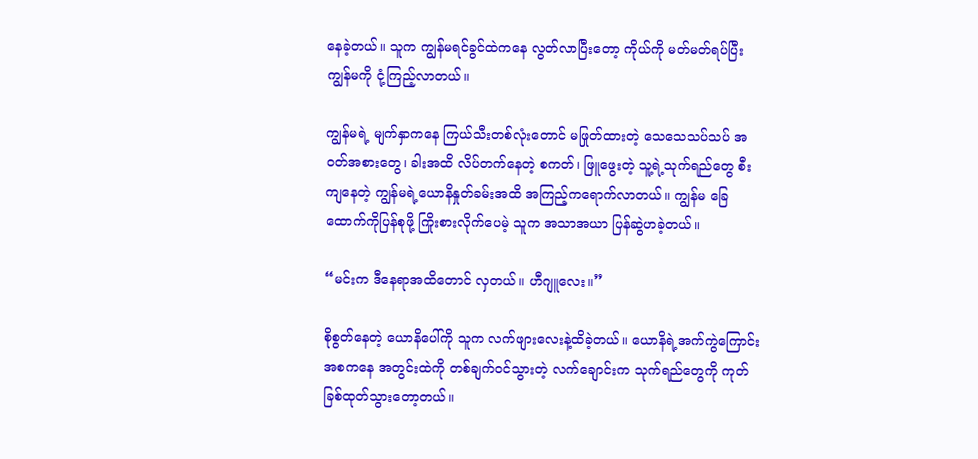နေခဲ့တယ်။ သူက ကျွန်မရင်ခွင်ထဲကနေ လွတ်လာပြီးတော့ ကိုယ်ကို မတ်မတ်ရပ်ပြီး ကျွန်မကို ငုံ့ကြည့်လာတယ်။

ကျွန်မရဲ့ မျက်နှာကနေ ကြယ်သီးတစ်လုံးတောင် မဖြုတ်ထားတဲ့ သေသေသပ်သပ် အဝတ်အစားတွေ၊ ခါးအထိ လိပ်တက်နေတဲ့ စကတ်၊ ဖြူဖွေးတဲ့ သူ့ရဲ့သုက်ရည်တွေ စီးကျနေတဲ့ ကျွန်မရဲ့ယောနိနှုတ်ခမ်းအထိ အကြည့်ကရောက်လာတယ်။ ကျွန်မ ခြေထောက်ကိုပြန်စုဖို့ ကြိုးစားလိုက်ပေမဲ့ သူက အသာအယာ ပြန်ဆွဲဟခဲ့တယ်။

“မင်းက ဒီနေရာအထိတောင် လှတယ်။ ဟီဂျူလေး။”

စိုစွတ်နေတဲ့ ယောနိပေါ်ကို သူက လက်ဖျားလေးနဲ့ထိခဲ့တယ်။ ယောနိရဲ့အက်ကွဲကြောင်းအစကနေ အတွင်းထဲကို တစ်ချက်ဝင်သွားတဲ့ လက်ချောင်းက သုက်ရည်တွေကို ကုတ်ခြစ်ထုတ်သွားတော့တယ်။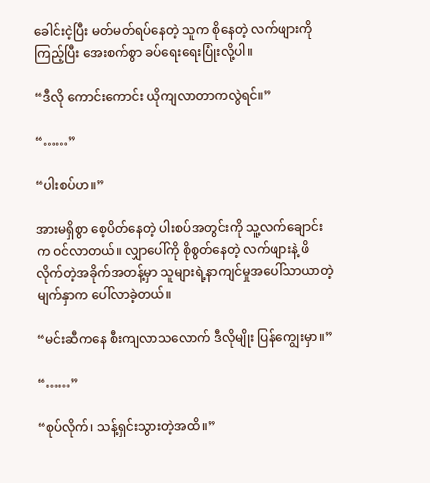ခေါင်းငဲ့ပြီး မတ်မတ်ရပ်နေတဲ့ သူက စိုနေတဲ့ လက်ဖျားကိုကြည့်ပြီး အေးစက်စွာ ခပ်ရေးရေးပြုံးလို့ပါ။

“ဒီလို ကောင်းကောင်း ယိုကျလာတာကလွဲရင်။”

“……”

“ပါးစပ်ဟ။”

အားမရှိစွာ စေ့ပိတ်နေတဲ့ ပါးစပ်အတွင်းကို သူ့လက်ချောင်းက ဝင်လာတယ်။ လျှာပေါ်ကို စိုစွတ်နေတဲ့ လက်ဖျားနဲ့ ဖိလိုက်တဲ့အခိုက်အတန့်မှာ သူများရဲ့နာကျင်မှုအပေါ်သာယာတဲ့ မျက်နှာက ပေါ်လာခဲ့တယ်။

“မင်းဆီကနေ စီးကျလာသလောက် ဒီလိုမျိုး ပြန်ကျွေးမှာ။”

“……”

“စုပ်လိုက်၊ သန့်ရှင်းသွားတဲ့အထိ။”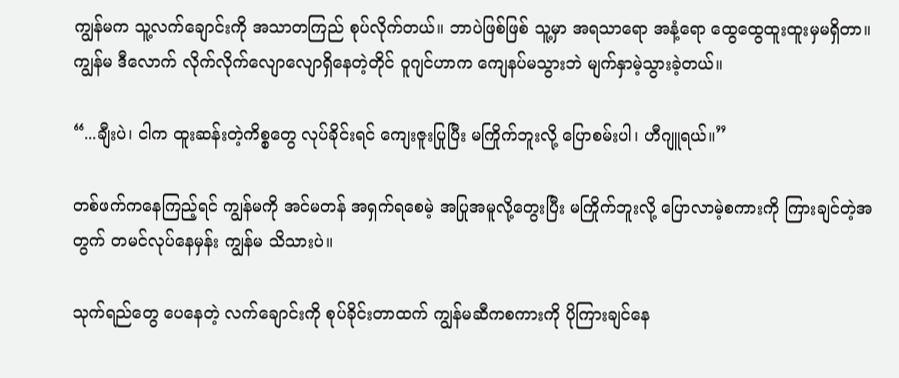ကျွန်မက သူ့လက်ချောင်းကို အသာတကြည် စုပ်လိုက်တယ်။ ဘာပဲဖြစ်ဖြစ် သူ့မှာ အရသာရော အနံ့ရော ထွေထွေထူးထူးမှမရှိတာ။ ကျွန်မ ဒီလောက် လိုက်လိုက်လျောလျောရှိနေတဲ့တိုင် ဝူဂျင်ဟာက ကျေနပ်မသွားဘဲ မျက်နှာမဲ့သွားခဲ့တယ်။

“...ချီးပဲ၊ ငါက ထူးဆန်းတဲ့ကိစ္စတွေ လုပ်ခိုင်းရင် ကျေးဇူးပြုပြီး မကြိုက်ဘူးလို့ ပြောစမ်းပါ၊ ဟီဂျူရယ်။”

တစ်ဖက်ကနေကြည့်ရင် ကျွန်မကို အင်မတန် အရှက်ရစေမဲ့ အပြုအမူလို့တွေးပြီး မကြိုက်ဘူးလို့ ပြောလာမဲ့စကားကို ကြားချင်တဲ့အတွက် တမင်လုပ်နေမှန်း ကျွန်မ သိသားပဲ။

သုက်ရည်တွေ ပေနေတဲ့ လက်ချောင်းကို စုပ်ခိုင်းတာထက် ကျွန်မဆီကစကားကို ပိုကြားချင်နေ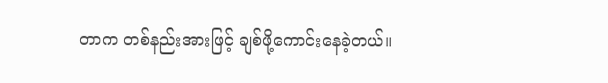တာက တစ်နည်းအားဖြင့် ချစ်ဖို့ကောင်းနေခဲ့တယ်။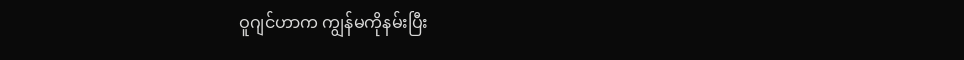ဝူဂျင်ဟာက ကျွန်မကိုနမ်းပြီး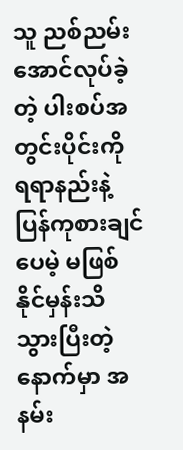သူ ညစ်ညမ်းအောင်လုပ်ခဲ့တဲ့ ပါးစပ်အတွင်းပိုင်းကို ရရာနည်းနဲ့ပြန်ကုစားချင်ပေမဲ့ မဖြစ်နိုင်မှန်းသိသွားပြီးတဲ့နောက်မှာ အနမ်း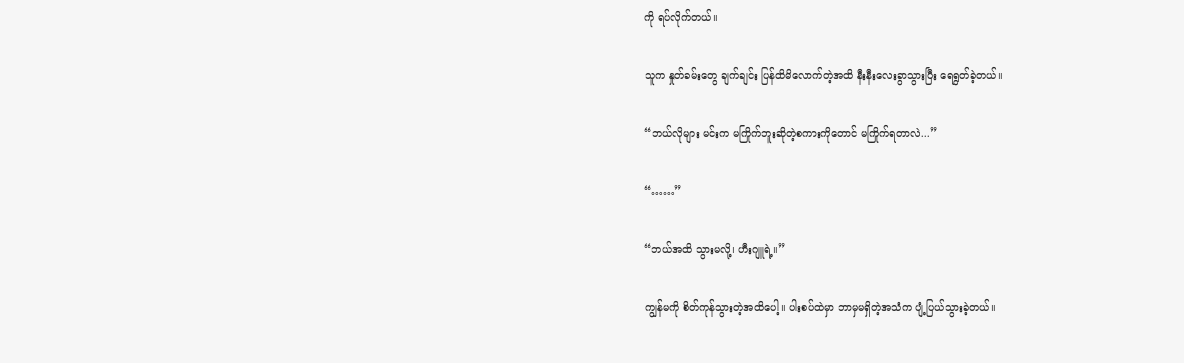ကို ရပ်လိုက်တယ်။

သူက နှုတ်ခမ်းတွေ ချက်ချင်း ပြန်ထိမိလောက်တဲ့အထိ နီးနီးလေးခွာသွားပြီး ရေရွတ်ခဲ့တယ်။

“ဘယ်လိုများ မင်းက မကြိုက်ဘူးဆိုတဲ့စကားကိုတောင် မကြိုက်ရတာလဲ...”

“……”

“ဘယ်အထိ သွားမလို့၊ ဟီးဂျူရဲ့။”

ကျွန်မကို စိတ်ကုန်သွားတဲ့အထိပေါ့။ ပါးစပ်ထဲမှာ ဘာမှမရှိတဲ့အသံက ပျံ့ပြယ်သွားခဲ့တယ်။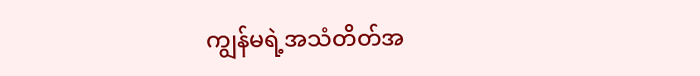ကျွန်မရဲ့အသံတိတ်အ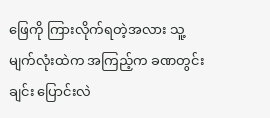ဖြေကို ကြားလိုက်ရတဲ့အလား သူ့မျက်လုံးထဲက အကြည့်က ခဏတွင်းချင်း ပြောင်းလဲ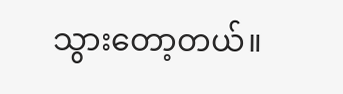သွားတော့တယ်။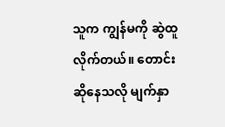သူက ကျွန်မကို ဆွဲထူလိုက်တယ်။ တောင်းဆိုနေသလို မျက်နှာ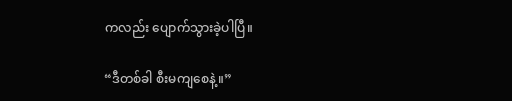ကလည်း ပျောက်သွားခဲ့ပါပြီ။

“ဒီတစ်ခါ စီးမကျစေနဲ့။”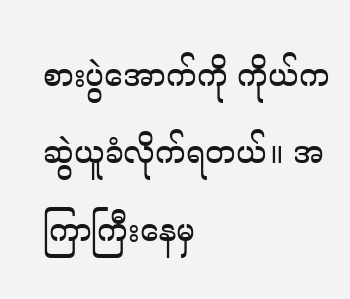စားပွဲအောက်ကို ကိုယ်က ဆွဲယူခံလိုက်ရတယ်။ အကြာကြီးနေမှ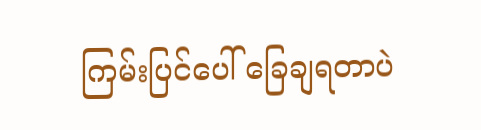ကြမ်းပြင်ပေါ် ခြေချရတာပဲ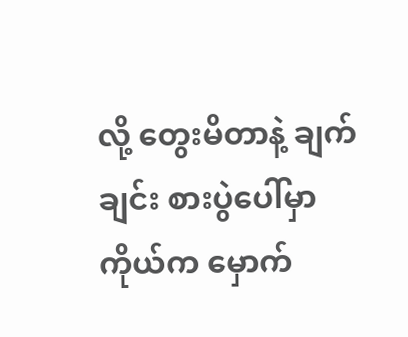လို့ တွေးမိတာနဲ့ ချက်ချင်း စားပွဲပေါ်မှာ ကိုယ်က မှောက်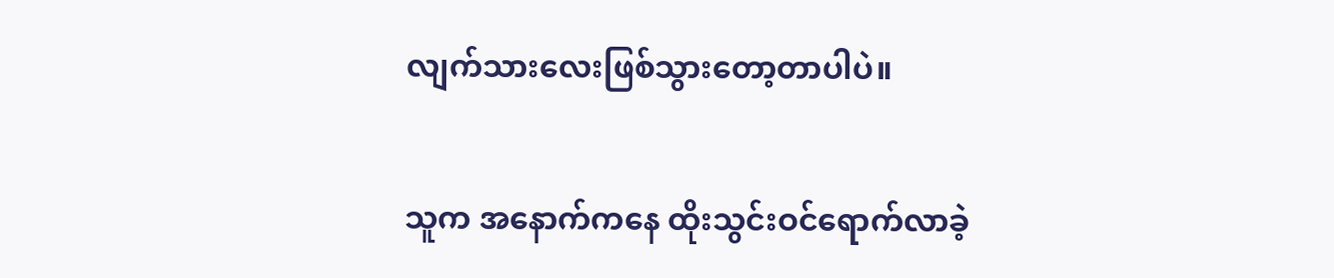လျက်သားလေးဖြစ်သွားတော့တာပါပဲ။

သူက အနောက်ကနေ ထိုးသွင်းဝင်ရောက်လာခဲ့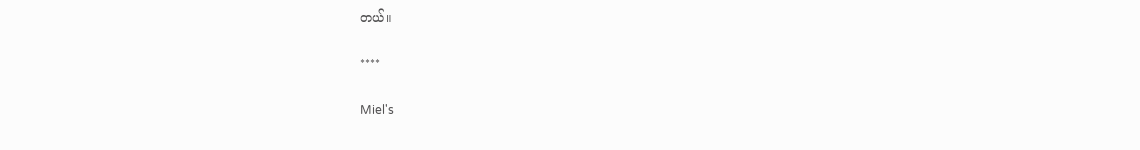တယ်။

****

Miel's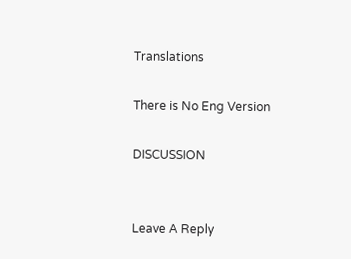Translations

There is No Eng Version

DISCUSSION


Leave A Reply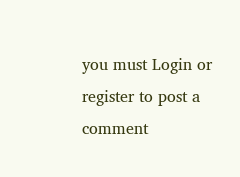you must Login or register to post a comment